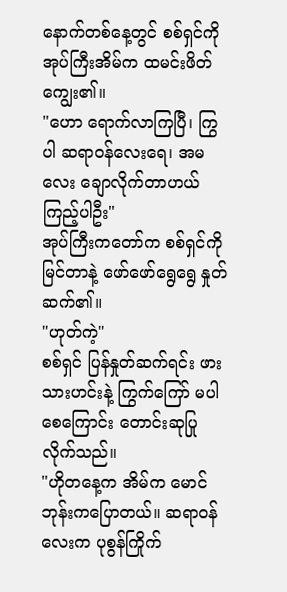နောက်တစ်နေ့တွင် စစ်ရှင်ကို အုပ်ကြီးအိမ်က ထမင်းဖိတ်ကျွေး၏။
"ဟော ရောက်လာကြပြီ၊ ကြွပါ ဆရာဝန်လေးရေ၊ အမလေး ချောလိုက်တာဟယ် ကြည့်ပါဦး"
အုပ်ကြီးကတော်က စစ်ရှင်ကို မြင်တာနဲ့ ဖော်ဖော်ရွေရွေ နှုတ်ဆက်၏။
"ဟုတ်ကဲ့"
စစ်ရှင် ပြန်နှုတ်ဆက်ရင်း ဖားသားဟင်းနဲ့ ကြွက်ကြော် မပါစေကြောင်း တောင်းဆုပြုလိုက်သည်။
"ဟိုတနေ့က အိမ်က မောင်ဘုန်းကပြောတယ်။ ဆရာဝန်လေးက ပုစွန်ကြိုက်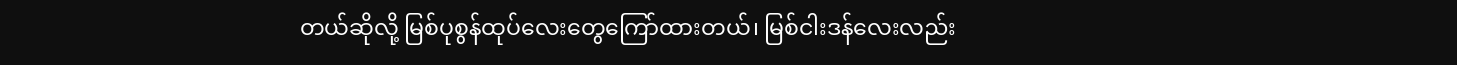တယ်ဆိုလို့ မြစ်ပုစွန်ထုပ်လေးတွေကြော်ထားတယ်၊ မြစ်ငါးဒန်လေးလည်း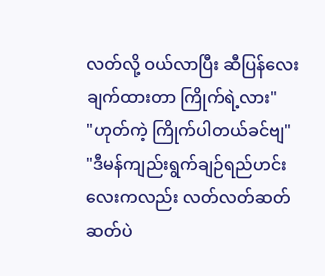လတ်လို့ ဝယ်လာပြီး ဆီပြန်လေးချက်ထားတာ ကြိုက်ရဲ့လား"
"ဟုတ်ကဲ့ ကြိုက်ပါတယ်ခင်ဗျ"
"ဒီမန်ကျည်းရွက်ချဉ်ရည်ဟင်းလေးကလည်း လတ်လတ်ဆတ်ဆတ်ပဲ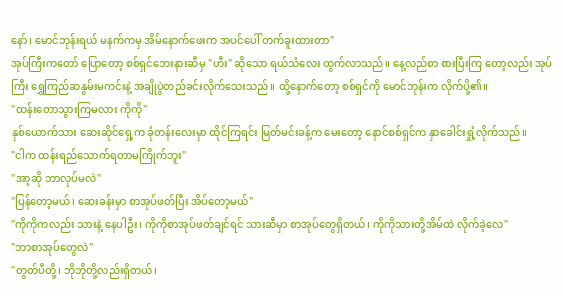နော်၊ မောင်ဘုန်းရယ် မနက်ကမှ အိမ်နောက်ဖေးက အပင်ပေါ် တက်ခူးထားတာ"
အုပ်ကြီးကတော် ပြောတော့ စစ်ရှင်ဘေးနားဆီမှ "ဟီး" ဆိုသော ရယ်သံလေး ထွက်လာသည်။ နေ့လည်စာ စားပြီးကြ တော့လည်း အုပ်ကြီး ရွှေကြည်ဆနွမ်းမကင်းနဲ့ အချိုပွဲတည်ခင်းလိုက်သေးသည်။ ထို့နောက်တော့ စစ်ရှင်ကို မောင်ဘုန်းက လိုက်ပို့၏။
"ထန်းတောသွားကြမလား ကိုကို"
နှစ်ယောက်သား ဆေးဆိုင်ရှေ့က ခုံတန်းလေးမှာ ထိုင်ကြရင်း မြတ်မင်းခန့်က မေးတော့ နောင်စစ်ရှင်က နှာခေါင်းရှုံ့လိုက်သည်။
"ငါက ထန်းရည်သောက်ရတာမကြိုက်ဘူး"
"အာ့ဆို ဘာလုပ်မလဲ"
"ပြန်တော့မယ်၊ ဆေးခန်းမှာ စာအုပ်ဖတ်ပြီး အိပ်တော့မယ်"
"ကိုကိုကလည်း သားနဲ့ နေပါဦး၊ ကိုကိုစာအုပ်ဖတ်ချင်ရင် သားဆီမှာ စာအုပ်တွေရှိတယ်၊ ကိုကိုသားတို့အိမ်ထဲ လိုက်ခဲ့လေ"
"ဘာစာအုပ်တွေလဲ"
"တွတ်ပီတို့၊ ဘိုဘိုတို့လည်းရှိတယ်၊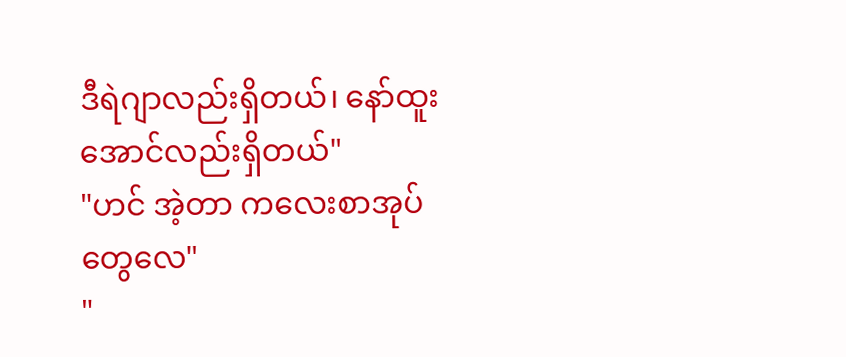ဒီရဲဂျာလည်းရှိတယ်၊ နော်ထူးအောင်လည်းရှိတယ်"
"ဟင် အဲ့တာ ကလေးစာအုပ်တွေလေ"
"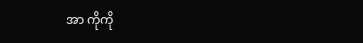အာ ကိုကို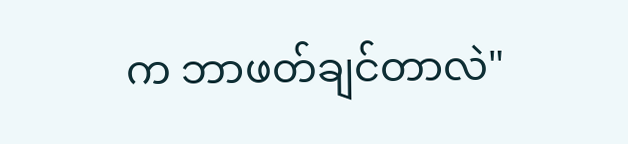က ဘာဖတ်ချင်တာလဲ"